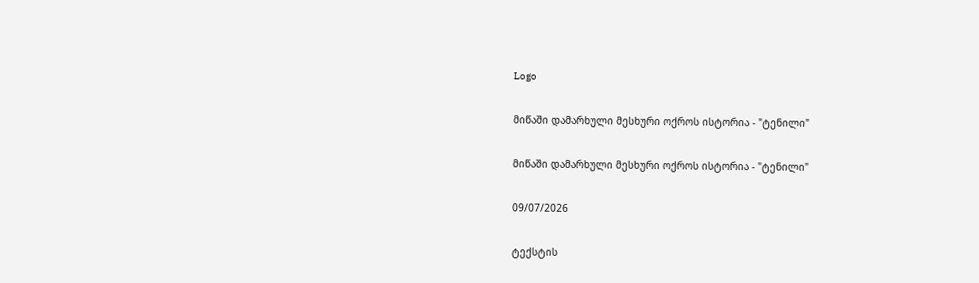Logo

მიწაში დამარხული მესხური ოქროს ისტორია - "ტენილი"

მიწაში დამარხული მესხური ოქროს ისტორია - "ტენილი"

09/07/2026

ტექსტის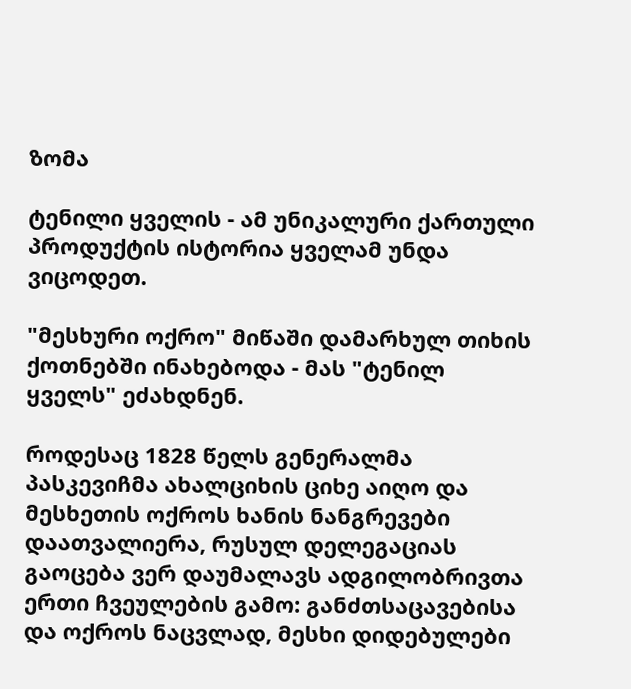ზომა

ტენილი ყველის - ამ უნიკალური ქართული პროდუქტის ისტორია ყველამ უნდა ვიცოდეთ.

"მესხური ოქრო" მიწაში დამარხულ თიხის ქოთნებში ინახებოდა - მას "ტენილ ყველს" ეძახდნენ.

როდესაც 1828 წელს გენერალმა პასკევიჩმა ახალციხის ციხე აიღო და მესხეთის ოქროს ხანის ნანგრევები დაათვალიერა, რუსულ დელეგაციას გაოცება ვერ დაუმალავს ადგილობრივთა ერთი ჩვეულების გამო: განძთსაცავებისა და ოქროს ნაცვლად, მესხი დიდებულები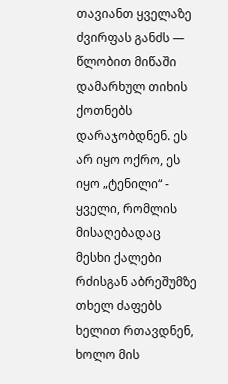თავიანთ ყველაზე ძვირფას განძს — წლობით მიწაში დამარხულ თიხის ქოთნებს დარაჯობდნენ. ეს არ იყო ოქრო, ეს იყო „ტენილი“ - ყველი, რომლის მისაღებადაც მესხი ქალები რძისგან აბრეშუმზე თხელ ძაფებს ხელით რთავდნენ, ხოლო მის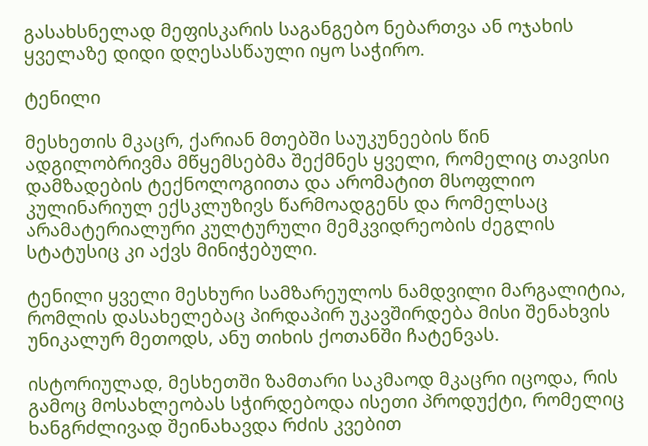გასახსნელად მეფისკარის საგანგებო ნებართვა ან ოჯახის ყველაზე დიდი დღესასწაული იყო საჭირო.

ტენილი

მესხეთის მკაცრ, ქარიან მთებში საუკუნეების წინ ადგილობრივმა მწყემსებმა შექმნეს ყველი, რომელიც თავისი დამზადების ტექნოლოგიითა და არომატით მსოფლიო კულინარიულ ექსკლუზივს წარმოადგენს და რომელსაც არამატერიალური კულტურული მემკვიდრეობის ძეგლის სტატუსიც კი აქვს მინიჭებული.

ტენილი ყველი მესხური სამზარეულოს ნამდვილი მარგალიტია, რომლის დასახელებაც პირდაპირ უკავშირდება მისი შენახვის უნიკალურ მეთოდს, ანუ თიხის ქოთანში ჩატენვას.

ისტორიულად, მესხეთში ზამთარი საკმაოდ მკაცრი იცოდა, რის გამოც მოსახლეობას სჭირდებოდა ისეთი პროდუქტი, რომელიც ხანგრძლივად შეინახავდა რძის კვებით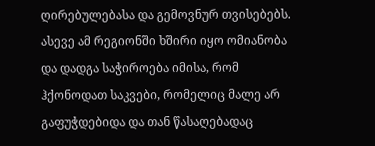ღირებულებასა და გემოვნურ თვისებებს. ასევე ამ რეგიონში ხშირი იყო ომიანობა და დადგა საჭიროება იმისა, რომ ჰქონოდათ საკვები, რომელიც მალე არ გაფუჭდებიდა და თან წასაღებადაც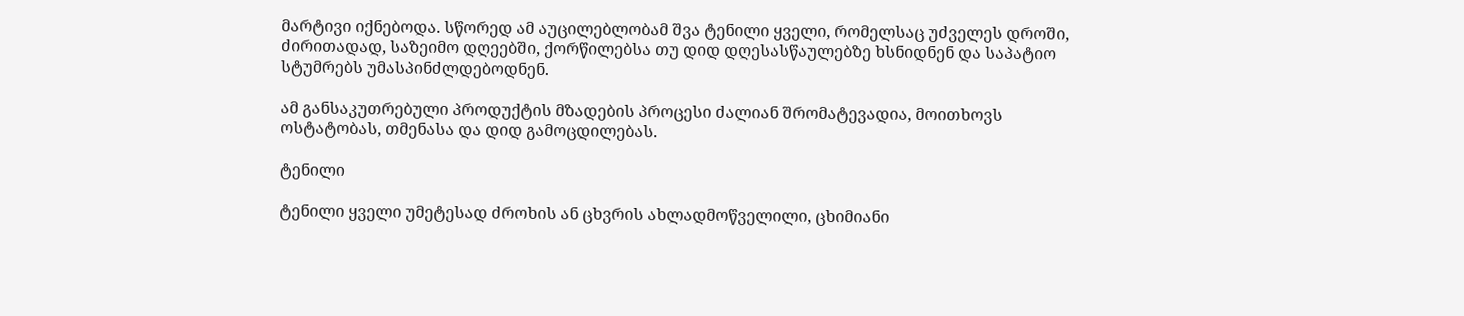მარტივი იქნებოდა. სწორედ ამ აუცილებლობამ შვა ტენილი ყველი, რომელსაც უძველეს დროში, ძირითადად, საზეიმო დღეებში, ქორწილებსა თუ დიდ დღესასწაულებზე ხსნიდნენ და საპატიო სტუმრებს უმასპინძლდებოდნენ.

ამ განსაკუთრებული პროდუქტის მზადების პროცესი ძალიან შრომატევადია, მოითხოვს ოსტატობას, თმენასა და დიდ გამოცდილებას.

ტენილი

ტენილი ყველი უმეტესად ძროხის ან ცხვრის ახლადმოწველილი, ცხიმიანი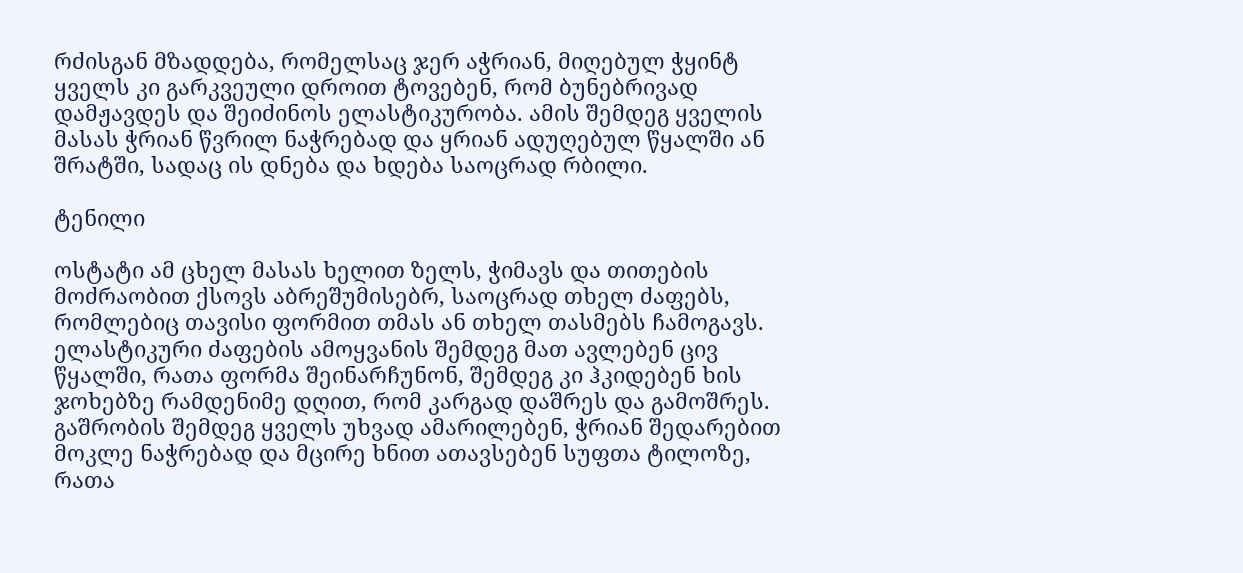რძისგან მზადდება, რომელსაც ჯერ აჭრიან, მიღებულ ჭყინტ ყველს კი გარკვეული დროით ტოვებენ, რომ ბუნებრივად დამჟავდეს და შეიძინოს ელასტიკურობა. ამის შემდეგ ყველის მასას ჭრიან წვრილ ნაჭრებად და ყრიან ადუღებულ წყალში ან შრატში, სადაც ის დნება და ხდება საოცრად რბილი.

ტენილი

ოსტატი ამ ცხელ მასას ხელით ზელს, ჭიმავს და თითების მოძრაობით ქსოვს აბრეშუმისებრ, საოცრად თხელ ძაფებს, რომლებიც თავისი ფორმით თმას ან თხელ თასმებს ჩამოგავს. ელასტიკური ძაფების ამოყვანის შემდეგ მათ ავლებენ ცივ წყალში, რათა ფორმა შეინარჩუნონ, შემდეგ კი ჰკიდებენ ხის ჯოხებზე რამდენიმე დღით, რომ კარგად დაშრეს და გამოშრეს. გაშრობის შემდეგ ყველს უხვად ამარილებენ, ჭრიან შედარებით მოკლე ნაჭრებად და მცირე ხნით ათავსებენ სუფთა ტილოზე, რათა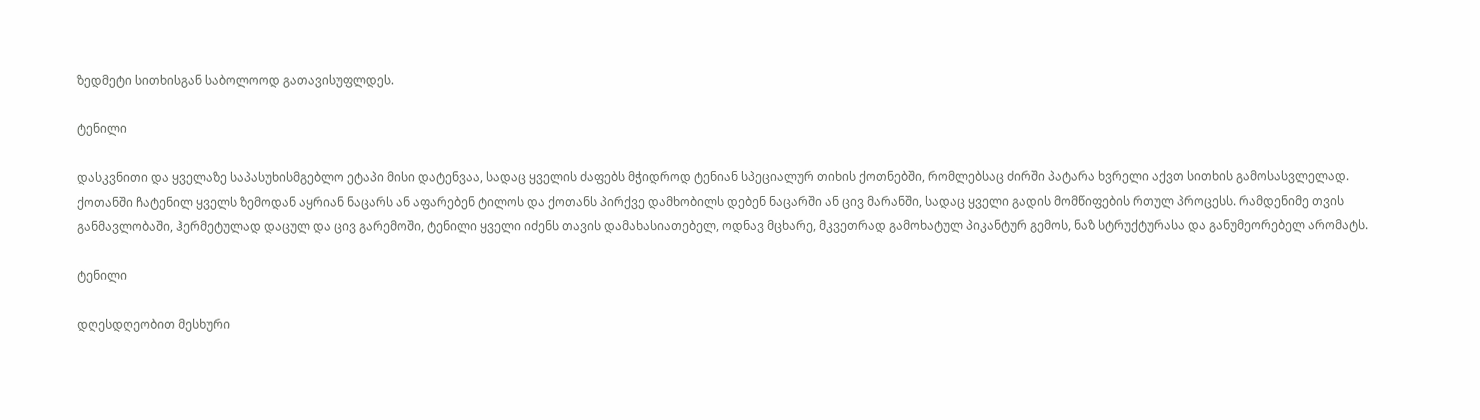ზედმეტი სითხისგან საბოლოოდ გათავისუფლდეს.

ტენილი

დასკვნითი და ყველაზე საპასუხისმგებლო ეტაპი მისი დატენვაა, სადაც ყველის ძაფებს მჭიდროდ ტენიან სპეციალურ თიხის ქოთნებში, რომლებსაც ძირში პატარა ხვრელი აქვთ სითხის გამოსასვლელად. ქოთანში ჩატენილ ყველს ზემოდან აყრიან ნაცარს ან აფარებენ ტილოს და ქოთანს პირქვე დამხობილს დებენ ნაცარში ან ცივ მარანში, სადაც ყველი გადის მომწიფების რთულ პროცესს. რამდენიმე თვის განმავლობაში, ჰერმეტულად დაცულ და ცივ გარემოში, ტენილი ყველი იძენს თავის დამახასიათებელ, ოდნავ მცხარე, მკვეთრად გამოხატულ პიკანტურ გემოს, ნაზ სტრუქტურასა და განუმეორებელ არომატს.

ტენილი

დღესდღეობით მესხური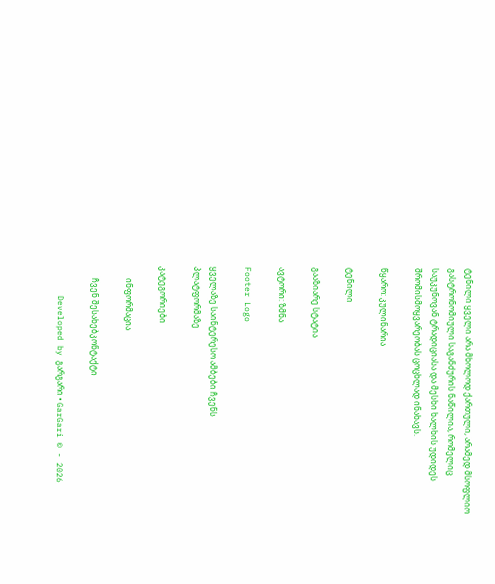ტენილი ყველი არა მხოლოდ ქართული, არამედ მსოფლიო გასტრონომიული საგანძურის ნაწილია, რომელიც საუკუნოვან ტრადიციასა და მესხი ხალხის უდიდეს შრომისმოყვარეობას ცოცხლად ინახავს.

წყარო: კულინარია

ტენილი

გააზიარე სტატია

ავტორი: ზმნა

Footer Logo

ყველაზე საინტერესო ამბები ჩვენს
პლატფორმაზე

კატეგორიები

      ინფორმაცია

      ჩვენ შესახებკონტაქტი

      Developed by გარგარი • GarGari © - 2026